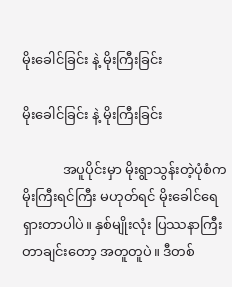မိုးခေါင်ခြင်း နဲ့ မိုးကြီးခြင်း

မိုးခေါင်ခြင်း နဲ့ မိုးကြီးခြင်း

            အပူပိုင်းမှာ မိုးရွာသွန်းတဲ့ပုံစံက မိုးကြီးရင်ကြီး မဟုတ်ရင် မိုးခေါင်ရေရှားတာပါပဲ။ နှစ်မျိုးလုံး ပြဿနာကြီးတာချင်းတော့ အတူတူပဲ။ ဒီတစ်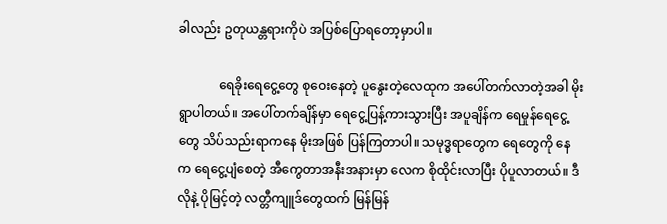ခါလည်း ဥတုယန္တရားကိုပဲ အပြစ်ပြောရတော့မှာပါ။ ‌

             ရေခိုးရေငွေ့တွေ စုဝေးနေတဲ့ ပူနွေးတဲ့လေထုက အပေါ်တက်လာတဲ့အခါ မိုးရွာပါတယ်။ အပေါ်တက်ချိန်မှာ ‌‌ရေငွေ့ပြန့်ကားသွားပြီး အပူချိန်က ရေမှုန်ရေငွေ့တွေ သိပ်သည်းရာကနေ မိုးအဖြစ် ပြန်ကြတာပါ။ သမုဒ္ဓရာတွေက ရေတွေကို နေက ‌ရေငွေ့ပျံစေတဲ့ အီကွေတာအနီးအနားမှာ လေက စိုထိုင်းလာပြီး ပိုပူလာတယ်။ ဒီလိုနဲ့ ပိုမြင့်တဲ့ လတ္တီကျူဒ်တွေထက် မြန်မြန်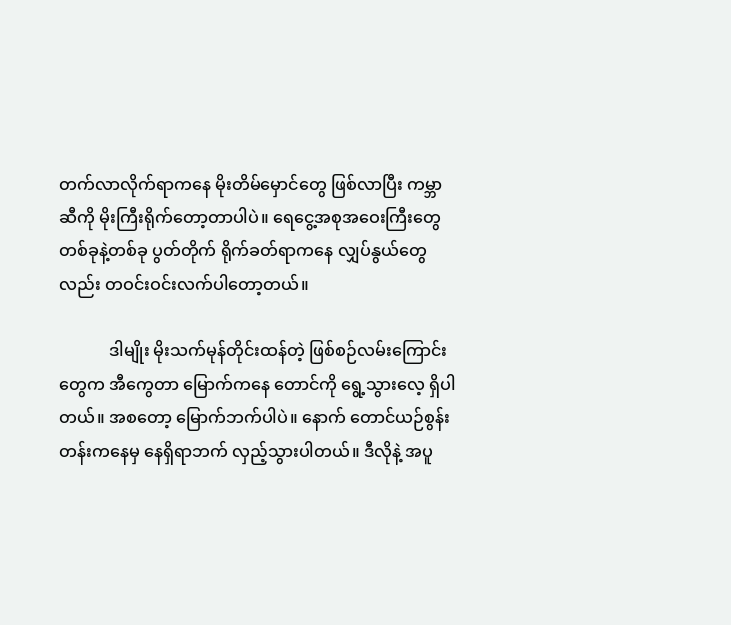တက်လာလိုက်ရာကနေ မိုးတိမ်မှောင်တွေ ဖြစ်လာပြီး ကမ္ဘာဆီကို မိုးကြီးရိုက်တော့တာပါပဲ။ ရေငွေ့အစုအဝေးကြီးတွေ တစ်ခုနဲ့တစ်ခု ပွတ်တိုက် ရိုက်ခတ်ရာကနေ လျှပ်နွယ်တွေလည်း တဝင်းဝင်းလက်ပါတော့တယ်။

            ဒါမျိုး မိုးသက်မုန်တိုင်းထန်တဲ့ ဖြစ်စဉ်လမ်းကြောင်းတွေက အီကွေတာ မြောက်ကနေ တောင်ကို ရွေ့သွားလေ့ ရှိပါတယ်။ အစတော့ မြောက်ဘက်ပါပဲ။ နောက် တောင်ယဉ်စွန်းတန်းကနေမှ နေရှိရာဘက် လှည့်သွားပါတယ်။ ဒီလိုနဲ့ အပူ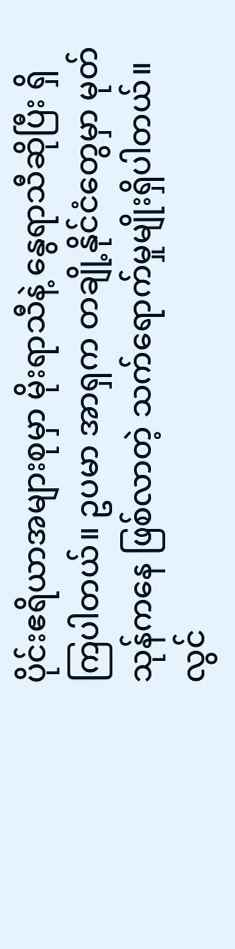ပိုင်းဧရိယာအများစုမှာ မိုးရာသီနဲ့ နွေရာသီဆိုပြီး ရှိကြပါတယ်။ ဥပမာ အာရှက တချို့နိုင်ငံတွေမှာ မုတ်သုန်ကနေ ဖြစ်လာတဲ့ သက်ရောက်မှုမျိုးရှိပါတယ်။ လွင်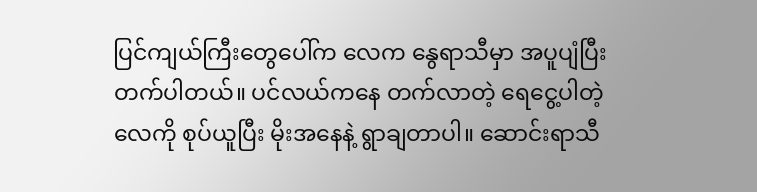ပြင်ကျယ်ကြီးတွေပေါ်က လေက နွေရာသီမှာ အပူပျံပြီး တက်ပါတယ်။ ပင်လယ်ကနေ တက်လာတဲ့ ရေငွေ့ပါတဲ့လေကို စုပ်ယူပြီး မိုးအနေနဲ့ ရွာချတာပါ။ ဆောင်းရာသီ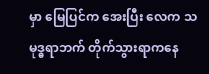မှာ မြေပြင်က အေးပြီး လေက သမုဒ္ဓရာဘက် တိုက်သွားရာကနေ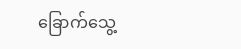ခြောက်သွေ့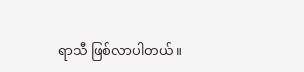ရာသီ ဖြစ်လာပါတယ်။